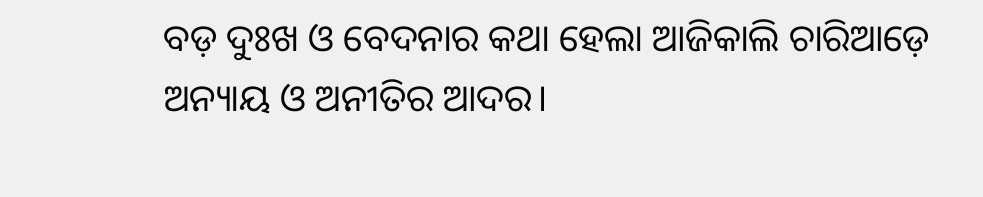ବଡ଼ ଦୁଃଖ ଓ ବେଦନାର କଥା ହେଲା ଆଜିକାଲି ଚାରିଆଡ଼େ ଅନ୍ୟାୟ ଓ ଅନୀତିର ଆଦର।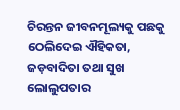ଚିରନ୍ତନ ଜୀବନମୂଲ୍ୟକୁ ପଛକୁ ଠେଲିଦେଇ ଐହିକତା, ଜଡ଼ବାଦିତା ତଥା ସୁଖ ଲୋଲୁପତାର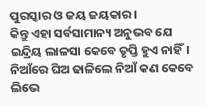ପୁରସ୍କାର ଓ ଜୟ ଜୟକାର।
କିନ୍ତୁ ଏହା ସର୍ବସାମାନ୍ୟ ଅନୁଭବ ଯେ ଇନ୍ଦ୍ରିୟ ଲାଳସା କେବେ ତୃପ୍ତି ହୁଏ ନାହିଁ। ନିଆଁରେ ଘିଅ ଢାଳିଲେ ନିଆଁ କଣ କେବେ ଲିଭେ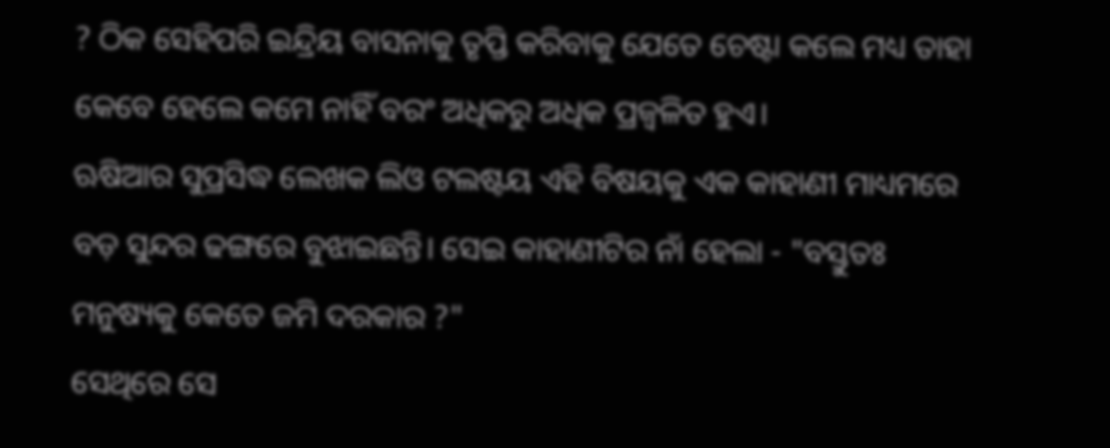? ଠିକ ସେହିପରି ଇନ୍ଦ୍ରିୟ ବାସନାକୁ ତୃପ୍ତି କରିବାକୁ ଯେତେ ଚେଷ୍ଟା କଲେ ମଧ୍ୟ ତାହା କେବେ ହେଲେ କମେ ନାହିଁ ବରଂ ଅଧିକରୁ ଅଧିକ ପ୍ରଜ୍ଵଳିତ ହୁଏ।
ଋଷିଆର ସୁପ୍ରସିଦ୍ଧ ଲେଖକ ଲିଓ ଟଲଷ୍ଟୟ ଏହି ବିଷୟକୁ ଏକ କାହାଣୀ ମାଧ୍ୟମରେ ବଡ଼ ସୁନ୍ଦର ଢଙ୍ଗରେ ବୁଝାଇଛନ୍ତି। ସେଇ କାହାଣୀଟିର ନାଁ ହେଲା - "ବସ୍ତୁତଃ ମନୁଷ୍ୟକୁ କେତେ ଜମି ଦରକାର ?"
ସେଥିରେ ସେ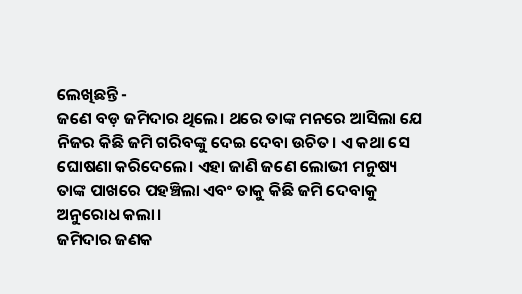ଲେଖିଛନ୍ତି -
ଜଣେ ବଡ଼ ଜମିଦାର ଥିଲେ। ଥରେ ତାଙ୍କ ମନରେ ଆସିଲା ଯେ ନିଜର କିଛି ଜମି ଗରିବଙ୍କୁ ଦେଇ ଦେବା ଉଚିତ। ଏ କଥା ସେ ଘୋଷଣା କରିଦେଲେ। ଏହା ଜାଣି ଜଣେ ଲୋଭୀ ମନୁଷ୍ୟ ତାଙ୍କ ପାଖରେ ପହଞ୍ଚିଲା ଏବଂ ତାକୁ କିଛି ଜମି ଦେବାକୁ ଅନୁରୋଧ କଲା।
ଜମିଦାର ଜଣକ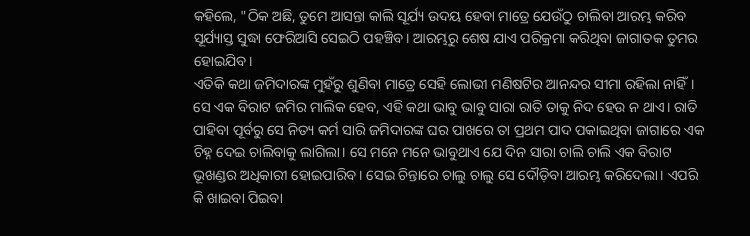କହିଲେ, "ଠିକ ଅଛି, ତୁମେ ଆସନ୍ତା କାଲି ସୂର୍ଯ୍ୟ ଉଦୟ ହେବା ମାତ୍ରେ ଯେଉଁଠୁ ଚାଲିବା ଆରମ୍ଭ କରିବ ସୂର୍ଯ୍ୟାସ୍ତ ସୁଦ୍ଧା ଫେରିଆସି ସେଇଠି ପହଞ୍ଚିବ। ଆରମ୍ଭରୁ ଶେଷ ଯାଏ ପରିକ୍ରମା କରିଥିବା ଜାଗାତକ ତୁମର ହୋଇଯିବ।
ଏତିକି କଥା ଜମିଦାରଙ୍କ ମୁହଁରୁ ଶୁଣିବା ମାତ୍ରେ ସେହି ଲୋଭୀ ମଣିଷଟିର ଆନନ୍ଦର ସୀମା ରହିଲା ନାହିଁ। ସେ ଏକ ବିରାଟ ଜମିର ମାଲିକ ହେବ, ଏହି କଥା ଭାବୁ ଭାବୁ ସାରା ରାତି ତାକୁ ନିଦ ହେଉ ନ ଥାଏ। ରାତି ପାହିବା ପୂର୍ବରୁ ସେ ନିତ୍ୟ କର୍ମ ସାରି ଜମିଦାରଙ୍କ ଘର ପାଖରେ ତା ପ୍ରଥମ ପାଦ ପକାଇଥିବା ଜାଗାରେ ଏକ ଚିହ୍ନ ଦେଇ ଚାଲିବାକୁ ଲାଗିଲା। ସେ ମନେ ମନେ ଭାବୁଥାଏ ଯେ ଦିନ ସାରା ଚାଲି ଚାଲି ଏକ ବିରାଟ ଭୂଖଣ୍ଡର ଅଧିକାରୀ ହୋଇପାରିବ। ସେଇ ଚିନ୍ତାରେ ଚାଲୁ ଚାଲୁ ସେ ଦୌଡ଼ିବା ଆରମ୍ଭ କରିଦେଲା। ଏପରି କି ଖାଇବା ପିଇବା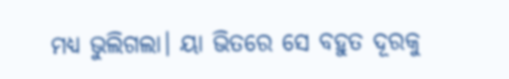ମଧ୍ୟ ଭୁଲିଗଲା। ୟା ଭିତରେ ସେ ବହୁତ ଦୂରକୁ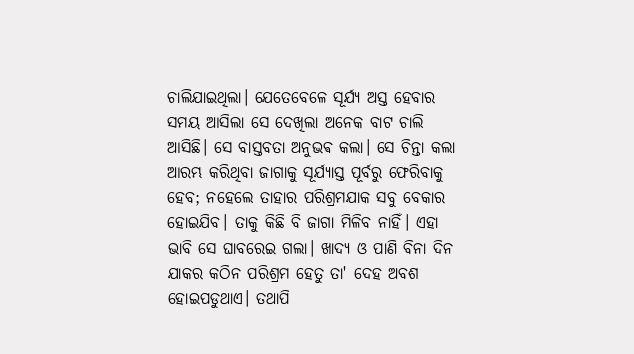ଚାଲିଯାଇଥିଲା। ଯେତେବେଳେ ସୂର୍ଯ୍ୟ ଅସ୍ତ ହେବାର ସମୟ ଆସିଲା ସେ ଦେଖିଲା ଅନେକ ବାଟ ଚାଲି ଆସିଛି। ସେ ବାସ୍ତବତା ଅନୁଭଵ କଲା। ସେ ଚିନ୍ତା କଲା ଆରମ୍ଭ କରିଥିବା ଜାଗାକୁ ସୂର୍ଯ୍ୟାସ୍ତ ପୂର୍ବରୁ ଫେରିବାକୁ ହେବ; ନହେଲେ ତାହାର ପରିଶ୍ରମଯାକ ସବୁ ବେକାର ହୋଇଯିବ। ତାକୁ କିଛି ବି ଜାଗା ମିଳିବ ନାହିଁ। ଏହା ଭାବି ସେ ଘାବରେଇ ଗଲା। ଖାଦ୍ୟ ଓ ପାଣି ବିନା ଦିନ ଯାକର କଠିନ ପରିଶ୍ରମ ହେତୁ ତା' ଦେହ ଅବଶ ହୋଇପଡୁଥାଏ। ତଥାପି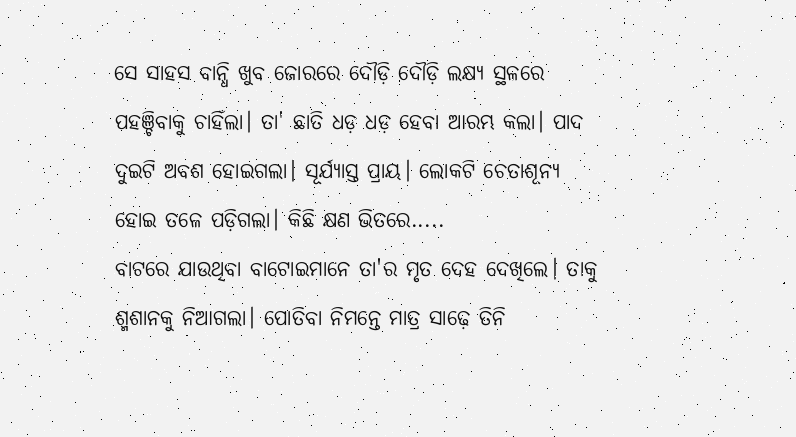ସେ ସାହସ ବାନ୍ଧି ଖୁବ ଜୋରରେ ଦୌଡ଼ି ଦୌଡ଼ି ଲକ୍ଷ୍ୟ ସ୍ଥଳରେ ପହଞ୍ଚିବାକୁ ଚାହିଁଲା। ତା' ଛାତି ଧଡ଼ ଧଡ଼ ହେବା ଆରମ୍ଭ କଲା। ପାଦ ଦୁଇଟି ଅବଶ ହୋଇଗଲା। ସୂର୍ଯ୍ୟାସ୍ତ ପ୍ରାୟ। ଲୋକଟି ଚେତାଶୂନ୍ୟ ହୋଇ ତଳେ ପଡ଼ିଗଲା। କିଛି କ୍ଷଣ ଭିତରେ.....
ବାଟରେ ଯାଉଥିବା ବାଟୋଇମାନେ ତା'ର ମୃତ ଦେହ ଦେଖିଲେ। ତାକୁ ଶ୍ମଶାନକୁ ନିଆଗଲା। ପୋତିବା ନିମନ୍ତେ ମାତ୍ର ସାଢ଼େ ତିନି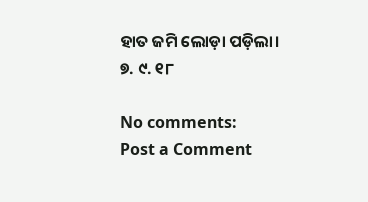ହାତ ଜମି ଲୋଡ଼ା ପଡ଼ିଲା।
୭. ୯. ୧୮

No comments:
Post a Comment